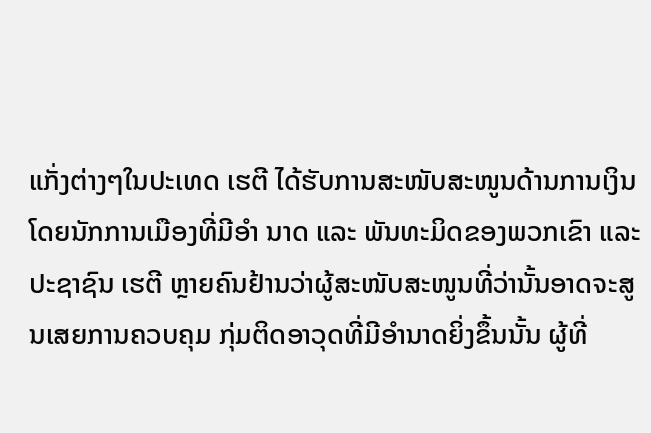ແກັ່ງຕ່າງໆໃນປະເທດ ເຮຕີ ໄດ້ຮັບການສະໜັບສະໜູນດ້ານການເງິນໂດຍນັກການເມືອງທີ່ມີອຳ ນາດ ແລະ ພັນທະມິດຂອງພວກເຂົາ ແລະ ປະຊາຊົນ ເຮຕີ ຫຼາຍຄົນຢ້ານວ່າຜູ້ສະໜັບສະໜູນທີ່ວ່ານັ້ນອາດຈະສູນເສຍການຄວບຄຸມ ກຸ່ມຕິດອາວຸດທີ່ມີອຳນາດຍິ່ງຂຶ້ນນັ້ນ ຜູ້ທີ່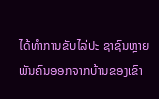ໄດ້ທຳການຂັບໄລ່ປະ ຊາຊົນຫຼາຍພັນຄົນອອກຈາກບ້ານຂອງເຂົາ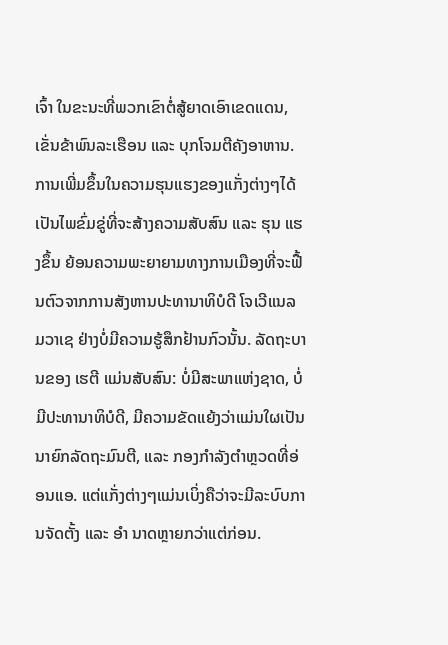ເຈົ້າ ໃນຂະນະທີ່ພວກເຂົາຕໍ່ສູ້ຍາດເອົາເຂດແດນ, ເຂັ່ນຂ້າພົນລະເຮືອນ ແລະ ບຸກໂຈມຕີຄັງອາຫານ.
ການເພີ່ມຂຶ້ນໃນຄວາມຮຸນແຮງຂອງແກັ່ງຕ່າງໆໄດ້ເປັນໄພຂົ່ມຂູ່ທີ່ຈະສ້າງຄວາມສັບສົນ ແລະ ຮຸນ ແຮງຂຶ້ນ ຍ້ອນຄວາມພະຍາຍາມທາງການເມືອງທີ່ຈະຟື້ນຕົວຈາກການສັງຫານປະທານາທິບໍດີ ໂຈເວີແນລ ມວາເຊ ຢ່າງບໍ່ມີຄວາມຮູ້ສຶກຢ້ານກົວນັ້ນ. ລັດຖະບານຂອງ ເຮຕີ ແມ່ນສັບສົນ: ບໍ່ມີສະພາແຫ່ງຊາດ, ບໍ່ມີປະທານາທິບໍດີ, ມີຄວາມຂັດແຍ້ງວ່າແມ່ນໃຜເປັນນາຍົກລັດຖະມົນຕີ, ແລະ ກອງກຳລັງຕຳຫຼວດທີ່ອ່ອນແອ. ແຕ່ແກັ່ງຕ່າງໆແມ່ນເບິ່ງຄືວ່າຈະມີລະບົບການຈັດຕັ້ງ ແລະ ອຳ ນາດຫຼາຍກວ່າແຕ່ກ່ອນ.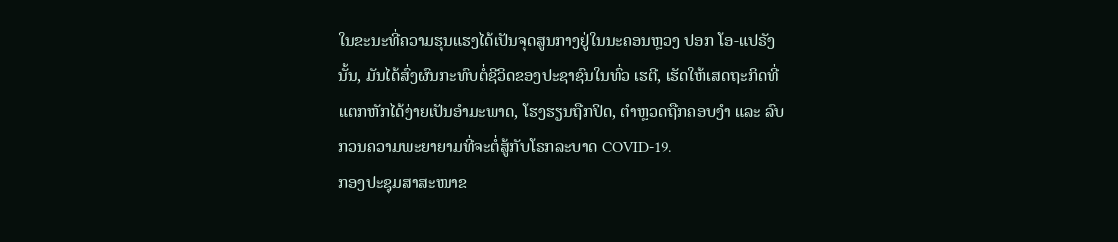ໃນຂະນະທີ່ຄວາມຮຸນແຮງໄດ້ເປັນຈຸດສູນກາງຢູ່ໃນນະຄອນຫຼວງ ປອກ ໂອ-ແປຣັງ ນັ້ນ, ມັນໄດ້ສົ່ງຜົນກະທົບຕໍ່ຊີວິດຂອງປະຊາຊົນໃນທົ່ວ ເຮຕີ, ເຮັດໃຫ້ເສດຖະກິດທີ່ແຕກຫັກໄດ້ງ່າຍເປັນອຳມະພາດ, ໂຮງຮຽນຖືກປິດ, ຕຳຫຼວດຖືກຄອບງຳ ແລະ ລົບກວນຄວາມພະຍາຍາມທີ່ຈະຕໍ່ສູ້ກັບໂຣກລະບາດ COVID-19.
ກອງປະຊຸມສາສະໜາຂ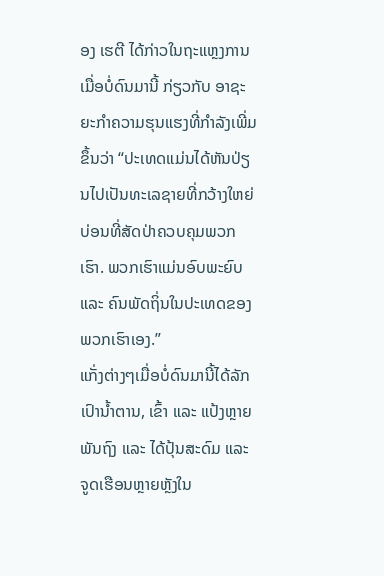ອງ ເຮຕີ ໄດ້ກ່າວໃນຖະແຫຼງການເມື່ອບໍ່ດົນມານີ້ ກ່ຽວກັບ ອາຊະຍະກຳຄວາມຮຸນແຮງທີ່ກຳລັງເພີ່ມຂຶ້ນວ່າ “ປະເທດແມ່ນໄດ້ຫັນປ່ຽນໄປເປັນທະເລຊາຍທີ່ກວ້າງໃຫຍ່ ບ່ອນທີ່ສັດປ່າຄວບຄຸມພວກເຮົາ. ພວກເຮົາແມ່ນອົບພະຍົບ ແລະ ຄົນພັດຖິ່ນໃນປະເທດຂອງພວກເຮົາເອງ.”
ແກັ່ງຕ່າງໆເມື່ອບໍ່ດົນມານີ້ໄດ້ລັກເປົານໍ້າຕານ, ເຂົ້າ ແລະ ແປ້ງຫຼາຍພັນຖົງ ແລະ ໄດ້ປຸ້ນສະດົມ ແລະ ຈູດເຮືອນຫຼາຍຫຼັງໃນ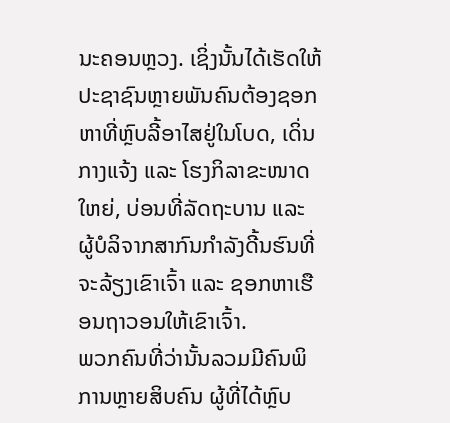ນະຄອນຫຼວງ. ເຊິ່ງນັ້ນໄດ້ເຮັດໃຫ້ປະຊາຊົນຫຼາຍພັນຄົນຕ້ອງຊອກຫາທີ່ຫຼົບລີ້ອາໄສຢູ່ໃນໂບດ, ເດິ່ນກາງແຈ້ງ ແລະ ໂຮງກິລາຂະໜາດໃຫຍ່, ບ່ອນທີ່ລັດຖະບານ ແລະ ຜູ້ບໍລິຈາກສາກົນກຳລັງດີ້ນຮົນທີ່ຈະລ້ຽງເຂົາເຈົ້າ ແລະ ຊອກຫາເຮືອນຖາວອນໃຫ້ເຂົາເຈົ້າ.
ພວກຄົນທີ່ວ່ານັ້ນລວມມີຄົນພິການຫຼາຍສິບຄົນ ຜູ້ທີ່ໄດ້ຫຼົບ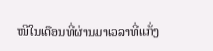ໜີໃນເດືອນທີ່ຜ່ານມາເວລາທີ່ແກັ່ງ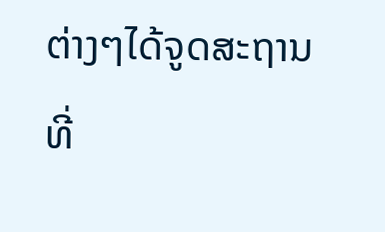ຕ່າງໆໄດ້ຈູດສະຖານທີ່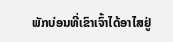ພັກບ່ອນທີ່ເຂົາເຈົ້າໄດ້ອາໄສຢູ່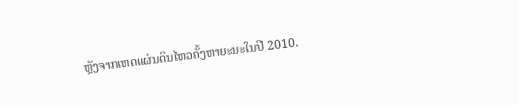ຫຼັງຈາກເຫດແຜ່ນດິນໄຫວຄັ້ງຫາຍະນະໃນປີ 2010.